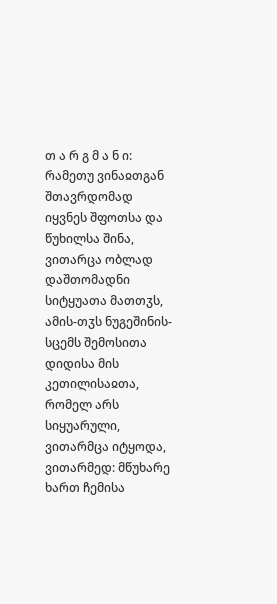თ ა რ გ მ ა ნ ი: რამეთუ ვინაჲთგან შთავრდომად იყვნეს შფოთსა და წუხილსა შინა, ვითარცა ობლად დაშთომადნი სიტყუათა მათთჳს, ამის-თჳს ნუგეშინის-სცემს შემოსითა დიდისა მის კეთილისაჲთა, რომელ არს სიყუარული, ვითარმცა იტყოდა, ვითარმედ: მწუხარე ხართ ჩემისა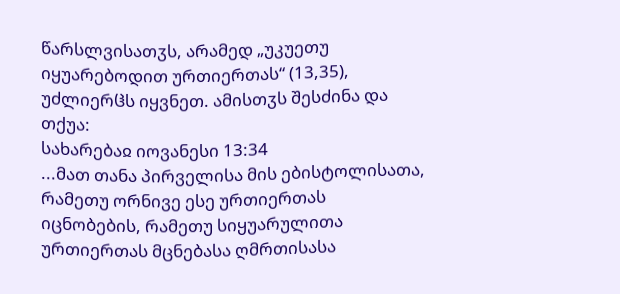წარსლვისათჳს, არამედ „უკუეთუ იყუარებოდით ურთიერთას“ (13,35), უძლიერჱს იყვნეთ. ამისთჳს შესძინა და თქუა:
სახარებაჲ იოვანესი 13:34
...მათ თანა პირველისა მის ებისტოლისათა, რამეთუ ორნივე ესე ურთიერთას იცნობების, რამეთუ სიყუარულითა ურთიერთას მცნებასა ღმრთისასა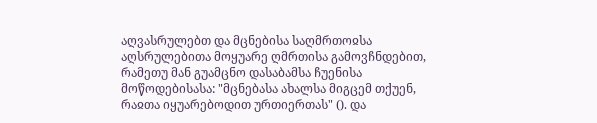აღვასრულებთ და მცნებისა საღმრთოჲსა აღსრულებითა მოყუარე ღმრთისა გამოვჩნდებით, რამეთუ მან გუამცნო დასაბამსა ჩუენისა მოწოდებისასა: "მცნებასა ახალსა მიგცემ თქუენ, რაჲთა იყუარებოდით ურთიერთას" (). და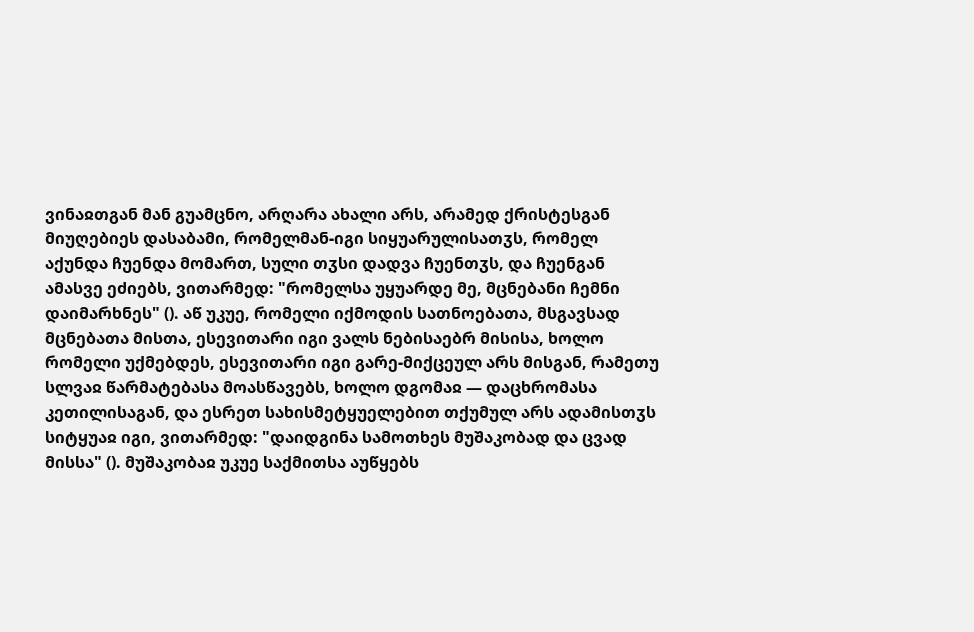ვინაჲთგან მან გუამცნო, არღარა ახალი არს, არამედ ქრისტესგან მიუღებიეს დასაბამი, რომელმან-იგი სიყუარულისათჳს, რომელ აქუნდა ჩუენდა მომართ, სული თჳსი დადვა ჩუენთჳს, და ჩუენგან ამასვე ეძიებს, ვითარმედ: "რომელსა უყუარდე მე, მცნებანი ჩემნი დაიმარხნეს" (). აწ უკუე, რომელი იქმოდის სათნოებათა, მსგავსად მცნებათა მისთა, ესევითარი იგი ვალს ნებისაებრ მისისა, ხოლო რომელი უქმებდეს, ესევითარი იგი გარე-მიქცეულ არს მისგან, რამეთუ სლვაჲ წარმატებასა მოასწავებს, ხოლო დგომაჲ — დაცხრომასა კეთილისაგან, და ესრეთ სახისმეტყუელებით თქუმულ არს ადამისთჳს სიტყუაჲ იგი, ვითარმედ: "დაიდგინა სამოთხეს მუშაკობად და ცვად მისსა" (). მუშაკობაჲ უკუე საქმითსა აუწყებს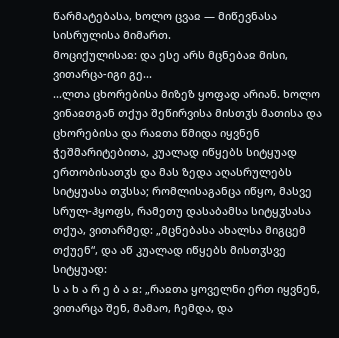წარმატებასა, ხოლო ცვაჲ — მიწევნასა სისრულისა მიმართ.
მოციქულისაჲ: და ესე არს მცნებაჲ მისი, ვითარცა-იგი გე...
...ლთა ცხორებისა მიზეზ ყოფად არიან. ხოლო ვინაჲთგან თქუა შეწირვისა მისთჳს მათისა და ცხორებისა და რაჲთა წმიდა იყვნენ ჭეშმარიტებითა, კუალად იწყებს სიტყუად ერთობისათჳს და მას ზედა აღასრულებს სიტყუასა თჳსსა; რომლისაგანცა იწყო, მასვე სრულ-ჰყოფს, რამეთუ დასაბამსა სიტყჳსასა თქუა, ვითარმედ: „მცნებასა ახალსა მიგცემ თქუენ“, და აწ კუალად იწყებს მისთჳსვე სიტყუად:
ს ა ხ ა რ ე ბ ა ჲ: „რაჲთა ყოველნი ერთ იყვნენ, ვითარცა შენ, მამაო, ჩემდა, და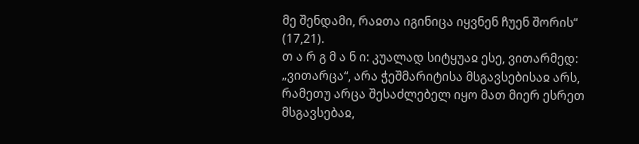მე შენდამი, რაჲთა იგინიცა იყვნენ ჩუენ შორის“ (17,21).
თ ა რ გ მ ა ნ ი: კუალად სიტყუაჲ ესე, ვითარმედ: „ვითარცა“, არა ჭეშმარიტისა მსგავსებისაჲ არს, რამეთუ არცა შესაძლებელ იყო მათ მიერ ესრეთ მსგავსებაჲ,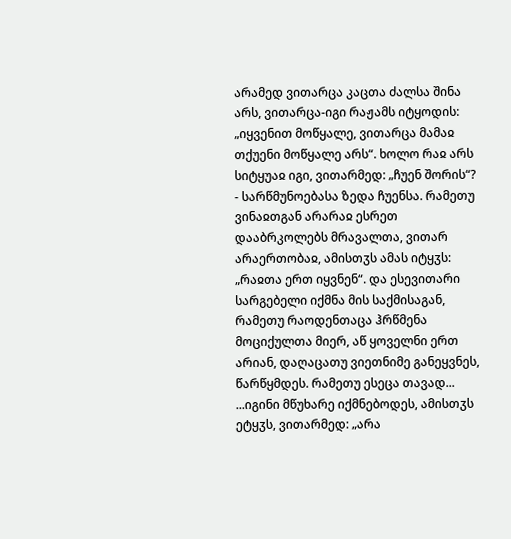არამედ ვითარცა კაცთა ძალსა შინა არს, ვითარცა-იგი რაჟამს იტყოდის: „იყვენით მოწყალე, ვითარცა მამაჲ თქუენი მოწყალე არს“. ხოლო რაჲ არს სიტყუაჲ იგი, ვითარმედ: „ჩუენ შორის“? - სარწმუნოებასა ზედა ჩუენსა. რამეთუ ვინაჲთგან არარაჲ ესრეთ დააბრკოლებს მრავალთა, ვითარ არაერთობაჲ, ამისთჳს ამას იტყჳს: „რაჲთა ერთ იყვნენ“. და ესევითარი სარგებელი იქმნა მის საქმისაგან, რამეთუ რაოდენთაცა ჰრწმენა მოციქულთა მიერ, აწ ყოველნი ერთ არიან, დაღაცათუ ვიეთნიმე განეყვნეს, წარწყმდეს. რამეთუ ესეცა თავად...
...იგინი მწუხარე იქმნებოდეს, ამისთჳს ეტყჳს, ვითარმედ: „არა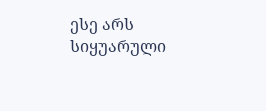ესე არს სიყუარული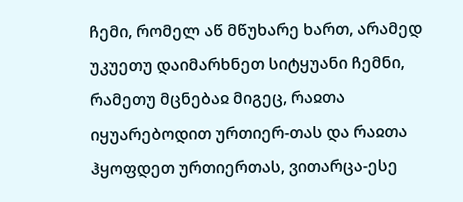ჩემი, რომელ აწ მწუხარე ხართ, არამედ უკუეთუ დაიმარხნეთ სიტყუანი ჩემნი, რამეთუ მცნებაჲ მიგეც, რაჲთა იყუარებოდით ურთიერ-თას და რაჲთა ჰყოფდეთ ურთიერთას, ვითარცა-ესე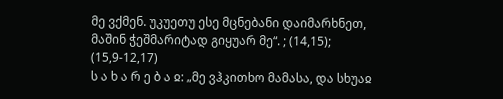მე ვქმენ. უკუეთუ ესე მცნებანი დაიმარხნეთ, მაშინ ჭეშმარიტად გიყუარ მე“. ; (14,15); (15,9-12,17)
ს ა ხ ა რ ე ბ ა ჲ: „მე ვჰკითხო მამასა, და სხუაჲ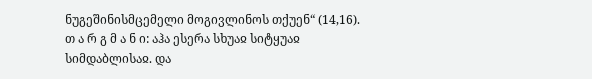ნუგეშინისმცემელი მოგივლინოს თქუენ“ (14,16).
თ ა რ გ მ ა ნ ი: აჰა ესერა სხუაჲ სიტყუაჲ სიმდაბლისაჲ. და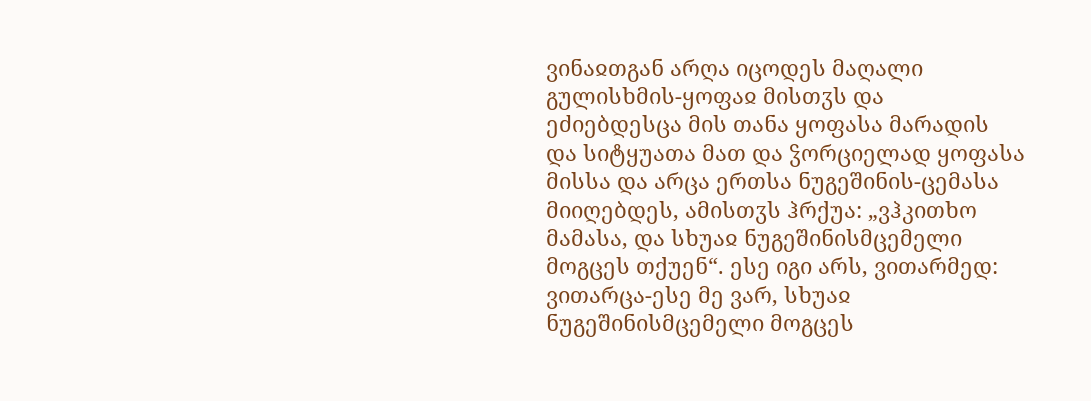ვინაჲთგან არღა იცოდეს მაღალი გულისხმის-ყოფაჲ მისთჳს და ეძიებდესცა მის თანა ყოფასა მარადის და სიტყუათა მათ და ჴორციელად ყოფასა მისსა და არცა ერთსა ნუგეშინის-ცემასა მიიღებდეს, ამისთჳს ჰრქუა: „ვჰკითხო მამასა, და სხუაჲ ნუგეშინისმცემელი მოგცეს თქუენ“. ესე იგი არს, ვითარმედ: ვითარცა-ესე მე ვარ, სხუაჲ ნუგეშინისმცემელი მოგცეს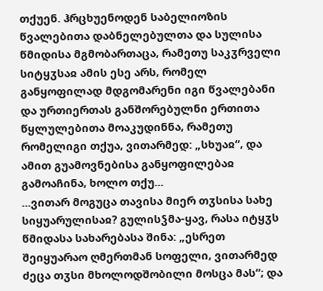თქუენ. ჰრცხუენოდენ საბელიოზის წვალებითა დაბნელებულთა და სულისა წმიდისა მგმობართაცა, რამეთუ საკჳრველი სიტყჳსაჲ ამის ესე არს, რომელ განყოფილად მდგომარენი იგი წვალებანი და ურთიერთას განშორებულნი ერთითა წყლულებითა მოაკუდინნა, რამეთუ რომელიგი თქუა, ვითარმედ: „სხუაჲ“, და ამით გუამოვნებისა განყოფილებაჲ გამოაჩინა, ხოლო თქუ...
...ვითარ მოგუცა თავისა მიერ თჳსისა სახე სიყუარულისაჲ? გულისჴმა-ყავ, რასა იტყჳს წმიდასა სახარებასა შინა: „ესრეთ შეიყუარაო ღმერთმან სოფელი, ვითარმედ ძეცა თჳსი მხოლოდშობილი მოსცა მას“; და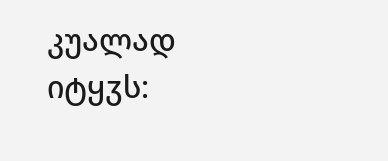კუალად იტყჳს: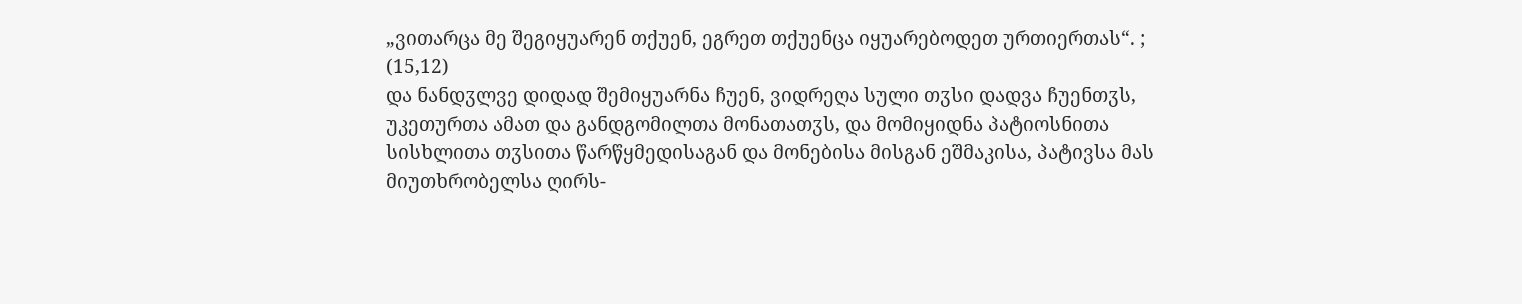„ვითარცა მე შეგიყუარენ თქუენ, ეგრეთ თქუენცა იყუარებოდეთ ურთიერთას“. ; (15,12)
და ნანდჳლვე დიდად შემიყუარნა ჩუენ, ვიდრეღა სული თჳსი დადვა ჩუენთჳს, უკეთურთა ამათ და განდგომილთა მონათათჳს, და მომიყიდნა პატიოსნითა სისხლითა თჳსითა წარწყმედისაგან და მონებისა მისგან ეშმაკისა, პატივსა მას მიუთხრობელსა ღირს-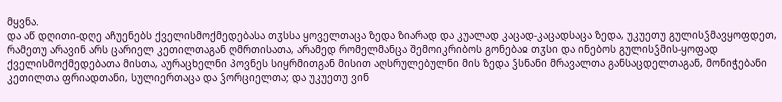მყვნა.
და აწ დღითი-დღე აჩუენებს ქველისმოქმედებასა თჳსსა ყოველთაცა ზედა ზიარად და კუალად კაცად-კაცადსაცა ზედა, უკუეთუ გულისჴმავყოფდეთ, რამეთუ არავინ არს ცარიელ კეთილთაგან ღმრთისათა, არამედ რომელმანცა შემოიკრიბოს გონებაჲ თჳსი და ინებოს გულისჴმის-ყოფად ქველისმოქმედებათა მისთა, აურაცხელნი პოვნეს სიყრმითგან მისით აღსრულებულნი მის ზედა ჴსნანი მრავალთა განსაცდელთაგან, მონიჭებანი კეთილთა ფრიადთანი, სულიერთაცა და ჴორციელთა; და უკუეთუ ვინ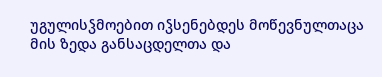უგულისჴმოებით იჴსენებდეს მოწევნულთაცა მის ზედა განსაცდელთა და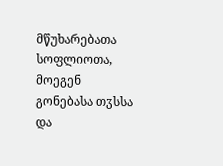მწუხარებათა სოფლიოთა, მოეგენ გონებასა თჳსსა და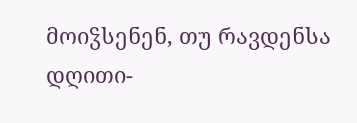მოიჴსენენ, თუ რავდენსა დღითი-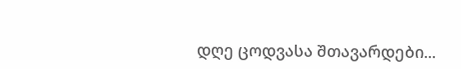დღე ცოდვასა შთავარდები...